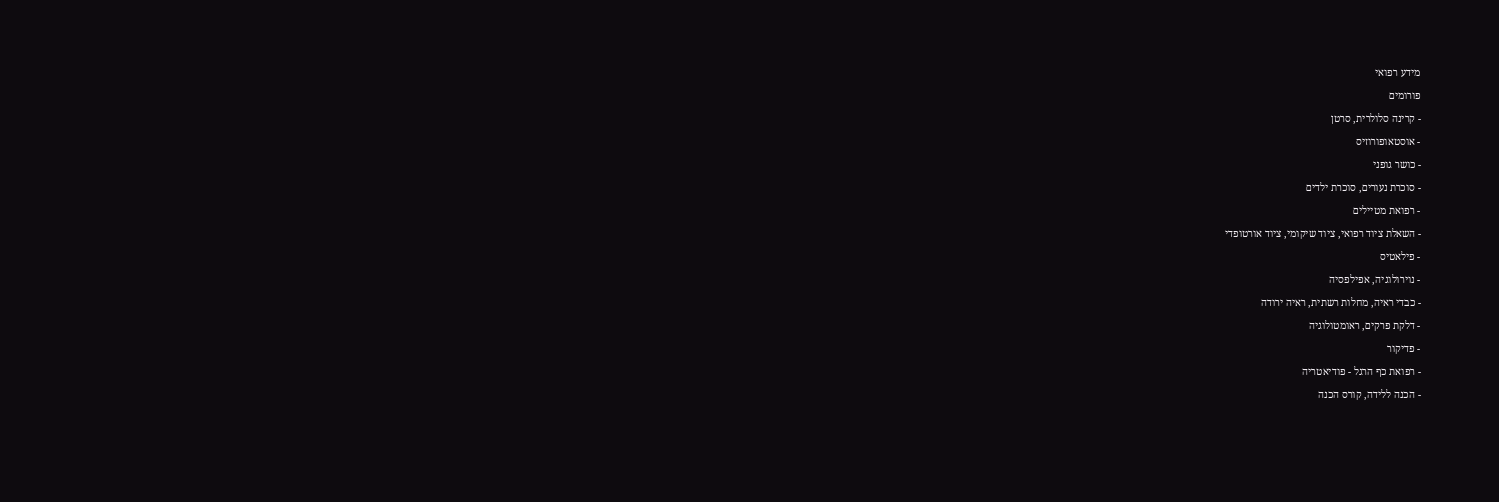מידע רפואי
פורומים
- קרינה סלולרית, סרטן
- אוסטאופורוזיס
- כושר גופני
- סוכרת נעורים, סוכרת ילדים
- רפואת מטיילים
- השאלת ציוד רפואי, ציוד שיקומי, ציוד אורטופדי
- פילאטיס
- נוירולוגיה, אפילפסיה
- כבדי ראיה, מחלות רשתית, ראיה ירודה
- דלקת פרקים, ראומטולוגיה
- פדיקור
- רפואת כף הרגל - פודיאטריה
- הכנה ללידה, קורס הכנה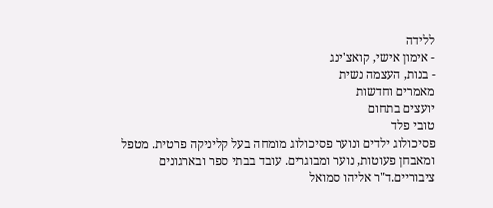ללידה
- אימון אישי, קואצ'ינג
- בנות, העצמה נשית
מאמרים וחדשות
יועצים בתחום
טובי פלד
פסיכולוג ילדים ונוער פסיכולוג מומחה בעל קליניקה פרטית. מטפל ומאבחן פעוטות, נוער ומבוגרים. עובד בבתי ספר ובארגונים ציבוריים.ד"ר אליהו סמואל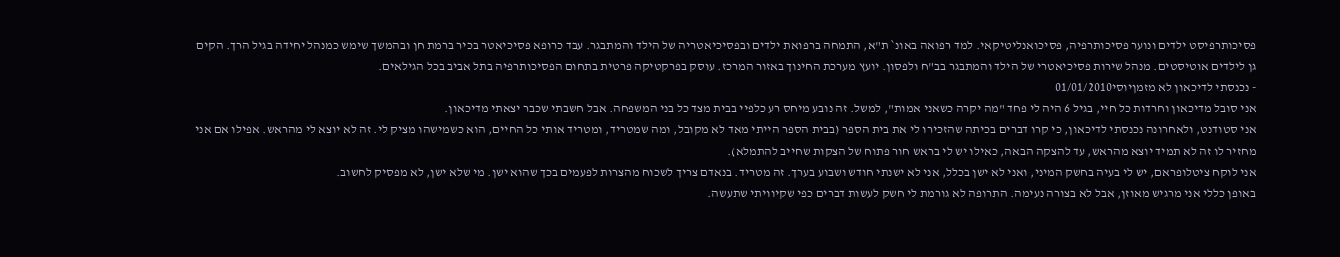פסיכותרפיסט ילדים ונוער פסיכותרפיה, פסיכואנליטיקאי. למד רפואה באונ` ת"א, התמחה ברפואת ילדים ובפסיכיאטריה של הילד והמתבגר. עבד כרופא פסיכיאטר בכיר ברמת חן ובהמשך שימש כמנהל יחידה בגיל הרך. הקים גן לילדים אוטיסטים. מנהל שירות פסיכיאטרי של הילד והמתבגר בב"ח ולפסון. יועץ מערכת החינוך באזור המרכז. עוסק בפרקטיקה פרטית בתחום הפסיכותרפיה בתל אביב בכל הגילאים.
- נכנסתי לדיכאון לא מזמןיוסי01/01/2010
אני סובל מדיכאון וחרדות כל חיי, בגיל 6 היה לי פחד "מה יקרה כשאני אמות", למשל. זה נובע מיחס רע כלפיי בבית מצד כל בני המשפחה. אבל חשבתי שכבר יצאתי מדיכאון.
אני סטודנט, ולאחרונה נכנסתי לדיכאון, כי קרו דברים בכיתה שהזכירו לי את בית הספר (בבית הספר הייתי מאד לא מקובל, ומה שמטריד, ומטריד אותי כל החיים, הוא כשמישהו מציק לי. זה לא יוצא לי מהראש. אפילו אם אני מחזיר לו זה לא תמיד יוצא מהראש, עד להצקה הבאה, כאילו יש לי בראש חור פתוח של הצקות שחייב להתמלא).
אני לוקח ציטלופראם, יש לי בעיה בחשק המיני, ואני לא ישן בכלל, אני לא ישנתי חודש ושבוע בערך. זה מטריד. בנאדם צריך לשכוח מהצרות לפעמים בכך שהוא ישן. מי שלא ישן, לא מפסיק לחשוב.
באופן כללי אני מרגיש מאוזן, אבל לא בצורה נעימה. התרופה לא גורמת לי חשק לעשות דברים כפי שקיוויתי שתעשה.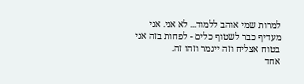למרות שמי אוהב ללמוד... לא אני. אני מעדיף כבר לשטוף כלים - לפחות בזה אני בטוח אצליח וזה ייגמר וזהו זה.
אחד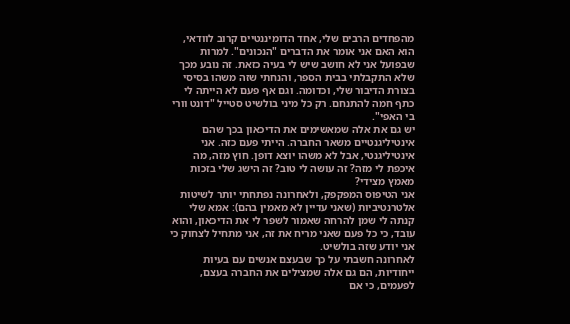מהפחדים הרבים שלי, אחד הדומיננטיים קרוב לוודאי, הוא האם אני אומר את הדברים "הנכונים". למרות שבפועל אני לא חושב שיש לי בעיה כזאת. זה נובע מכך שלא התקבלתי בבית הספר, והנחתי שזה משהו בסיסי בצורת הדיבור שלי, וכדומה. וגם אף פעם לא הייתה לי כתף חמה להתנחם. רק כל מיני בולשיט סטייל "דונט וורי בי האפי".
יש גם את אלה שמאשימים את הדיכאון בכך שהם אינטיליגנטיים משאר החברה. הייתי פעם כזה. אני אינטיליגנטי, אבל לא משהו יוצא דופן. חוץ מזה, מה איכפת לי מזה? זה עושה לי טוב? זה הישג שלי בזכות מאמץ מצידי?
אני הטיפוס המפקפק, ולאחרונה נפתחתי יותר לשיטות אלטרנטיביות (שאני עדיין לא מאמין בהם): אמא שלי קנתה לי שמן להרחה שאמור לשפר לי את הדיכאון, והוא עובד, כי כל פעם שאני מריח את זה, אני מתחיל לצחוק כי אני יודע שזה בולשיט.
לאחרונה חשבתי על כך שבעצם אנשים עם בעיות ייחודיות, הם גם אלה שמצילים את החברה בעצם, לפעמים, כי אם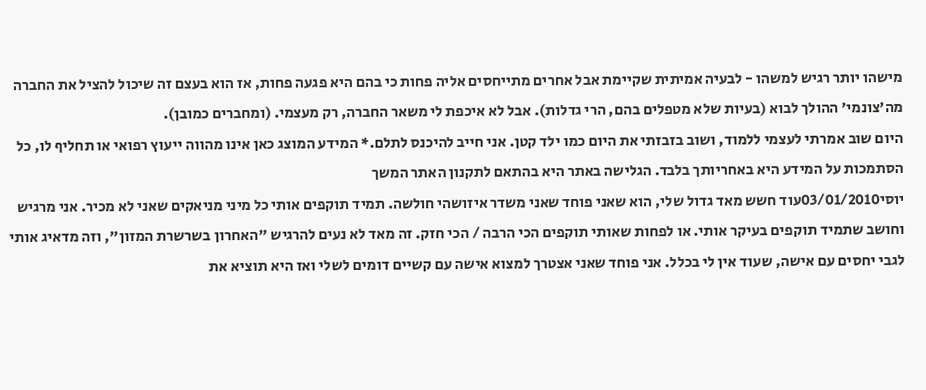מישהו יותר רגיש למשהו - לבעיה אמיתית שקיימת אבל אחרים מתייחסים אליה פחות כי בהם היא פגעה פחות, אז הוא בעצם זה שיכול להציל את החברה מה'צונמי' ההולך לבוא (בעיות שלא מטפלים בהם, הרי גדלות). אבל לא איכפת לי משאר החברה, רק מעצמי. (ומחברים כמובן).
היום שוב אמרתי לעצמי ללמוד, ושוב בזבזתי את היום כמו ילד קטן. אני חייב להיכנס לתלם.* המידע המוצג כאן אינו מהווה ייעוץ רפואי או תחליף לו, כל הסתמכות על המידע היא באחריותך בלבד. הגלישה באתר היא בהתאם לתקנון האתר המשך
יוסי03/01/2010עוד חשש מאד גדול שלי, הוא שאני פוחד שאני משדר איזושהי חולשה. תמיד תוקפים אותי כל מיני מניאקים שאני לא מכיר. אני מרגיש וחושב שתמיד תוקפים בעיקר אותי. או לפחות שאותי תוקפים הכי הרבה / הכי חזק. זה מאד לא נעים להרגיש "האחרון בשרשרת המזון", וזה מדאיג אותי לגבי יחסים עם אישה, שעוד אין לי בכלל. אני פוחד שאני אצטרך למצוא אישה עם קשיים דומים לשלי ואז היא תוציא את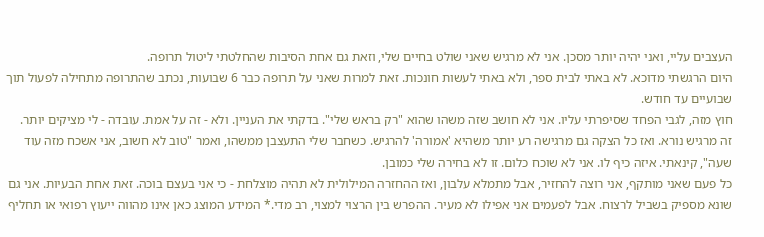העצבים עליי, ואני יהיה יותר מסכן. אני לא מרגיש שאני שולט בחיים שלי, וזאת גם אחת הסיבות שהחלטתי ליטול תרופה.
היום הרגשתי מדוכא. לא באתי לבית ספר, ולא באתי לעשות חונכות. זאת למרות שאני על תרופה כבר 6 שבועות, נכתב שהתרופה מתחילה לפעול תוך שבועיים עד חודש.
חוץ מזה, לגבי הפחד שסיפרתי עליו. אני לא חושב שזה משהו שהוא "רק בראש שלי". בדקתי את העניין. ולא - זה על אמת. עובדה - לי מציקים יותר. זה מרגיש נורא. ואז כל הצקה גם מרגישה רע יותר משהיא 'אמורה' להרגיש. כשחבר שלי התעצבן ממשהו, ואמר "טוב לא חשוב, אני אשכח מזה עוד שעה", קינאתי. איזה כיף לו. אני לא שוכח כלום. זו לא בחירה שלי כמובן.
כל פעם שאני מותקף, אני רוצה להחזיר, אבל מתמלא עלבון, ואז ההחזרה המילולית לא תהיה מוצלחת - כי אני בעצם בוכה. זאת אחת הבעיות. אני גם שונא מספיק בשביל לרצוח. אבל לפעמים אני אפילו לא מעיר. ההפרש בין הרצוי למצוי, רב מדי.* המידע המוצג כאן אינו מהווה ייעוץ רפואי או תחליף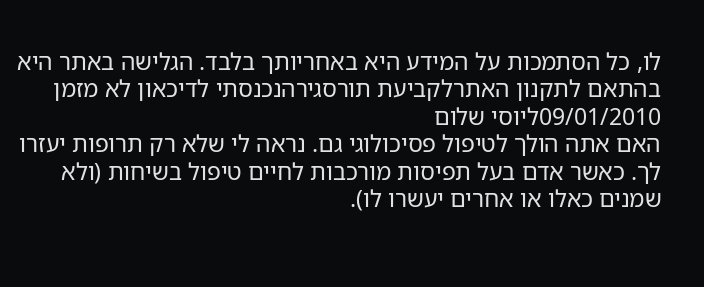לו, כל הסתמכות על המידע היא באחריותך בלבד. הגלישה באתר היא בהתאם לתקנון האתרלקביעת תורסגירהנכנסתי לדיכאון לא מזמן
09/01/2010ליוסי שלום
האם אתה הולך לטיפול פסיכולוגי גם. נראה לי שלא רק תרופות יעזרו לך. כאשר אדם בעל תפיסות מורכבות לחיים טיפול בשיחות (ולא שמנים כאלו או אחרים יעשרו לו).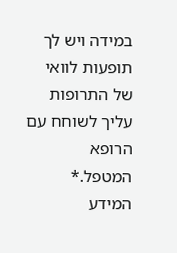במידה ויש לך תופעות לוואי של התרופות עליך לשוחח עם הרופא המטפל.* המידע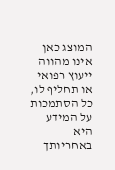המוצג כאן אינו מהווה ייעוץ רפואי או תחליף לו, כל הסתמכות על המידע היא באחריותך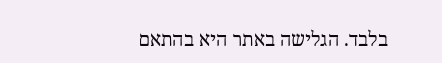בלבד. הגלישה באתר היא בהתאם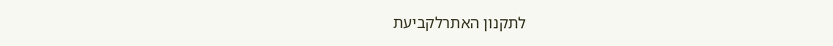לתקנון האתרלקביעת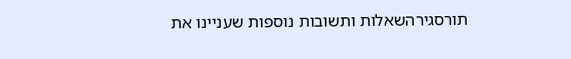תורסגירהשאלות ותשובות נוספות שעניינו את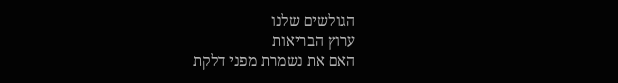הגולשים שלנו
ערוץ הבריאות
האם את נשמרת מפני דלקת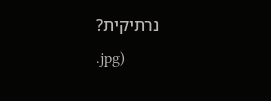נרתיקית?
.jpg)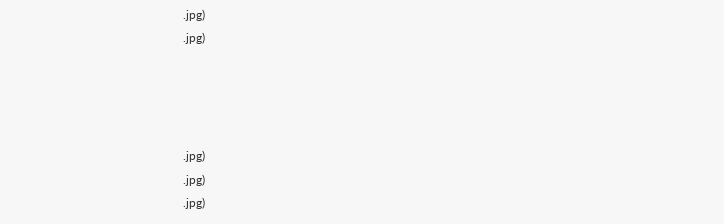.jpg)
.jpg)




.jpg)
.jpg)
.jpg)